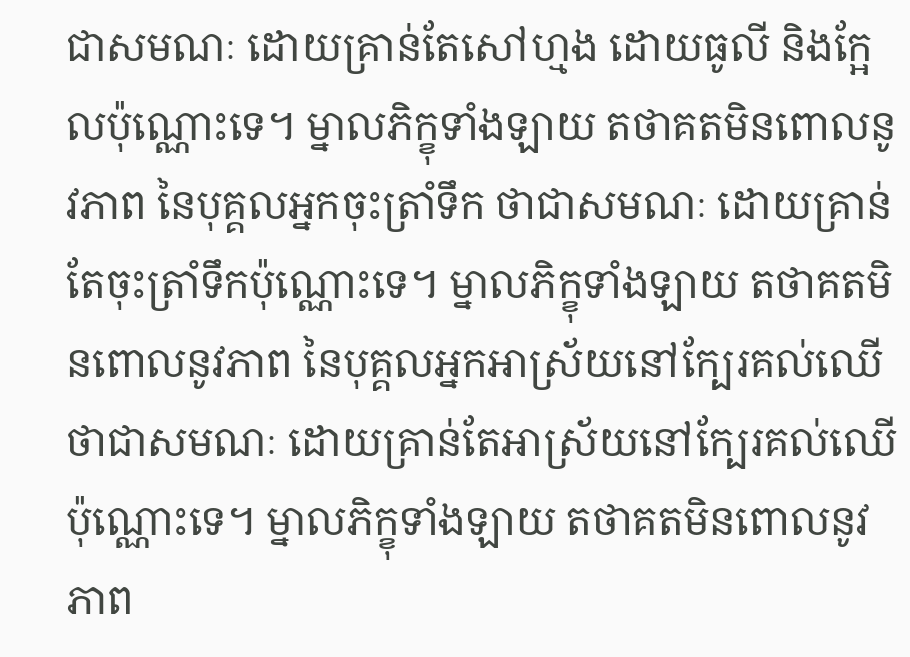ជាសមណៈ ដោយគ្រាន់តែសៅហ្មង ដោយធូលី និងក្អែលប៉ុណ្ណោះទេ។ ម្នាលភិក្ខុទាំងឡាយ តថាគតមិនពោលនូវភាព នៃបុគ្គលអ្នកចុះត្រាំទឹក ថាជាសមណៈ ដោយគ្រាន់តែចុះត្រាំទឹកប៉ុណ្ណោះទេ។ ម្នាលភិក្ខុទាំងឡាយ តថាគតមិនពោលនូវភាព នៃបុគ្គលអ្នកអាស្រ័យនៅក្បែរគល់ឈើ ថាជាសមណៈ ដោយគ្រាន់តែអាស្រ័យនៅក្បែរគល់ឈើប៉ុណ្ណោះទេ។ ម្នាលភិក្ខុទាំងឡាយ តថាគតមិនពោលនូវភាព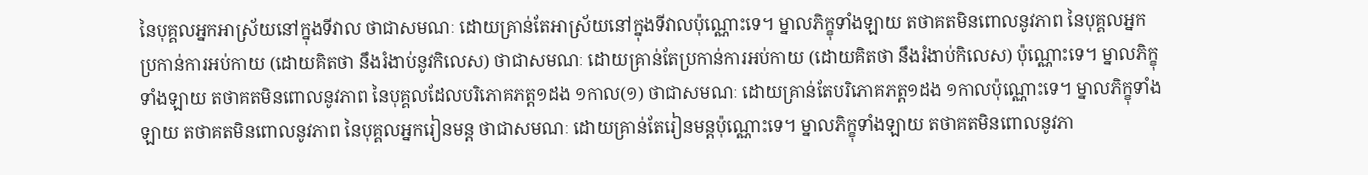នៃបុគ្គលអ្នកអាស្រ័យនៅក្នុងទីវាល ថាជាសមណៈ ដោយគ្រាន់តែអាស្រ័យនៅក្នុងទីវាលប៉ុណ្ណោះទេ។ ម្នាលភិក្ខុទាំងឡាយ តថាគតមិនពោលនូវភាព នៃបុគ្គលអ្នកប្រកាន់ការអប់កាយ (ដោយគិតថា នឹងរំងាប់នូវកិលេស) ថាជាសមណៈ ដោយគ្រាន់តែប្រកាន់ការអប់កាយ (ដោយគិតថា នឹងរំងាប់កិលេស) ប៉ុណ្ណោះទេ។ ម្នាលភិក្ខុទាំងឡាយ តថាគតមិនពោលនូវភាព នៃបុគ្គលដែលបរិភោគភត្ត១ដង ១កាល(១) ថាជាសមណៈ ដោយគ្រាន់តែបរិភោគភត្ត១ដង ១កាលប៉ុណ្ណោះទេ។ ម្នាលភិក្ខុទាំងឡាយ តថាគតមិនពោលនូវភាព នៃបុគ្គលអ្នករៀនមន្ត ថាជាសមណៈ ដោយគ្រាន់តែរៀនមន្តប៉ុណ្ណោះទេ។ ម្នាលភិក្ខុទាំងឡាយ តថាគតមិនពោលនូវភា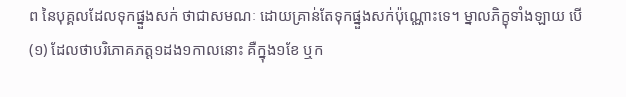ព នៃបុគ្គលដែលទុកផ្នួងសក់ ថាជាសមណៈ ដោយគ្រាន់តែទុកផ្នួងសក់ប៉ុណ្ណោះទេ។ ម្នាលភិក្ខុទាំងឡាយ បើ
(១) ដែលថាបរិភោគភត្ត១ដង១កាលនោះ គឺក្នុង១ខែ ឬក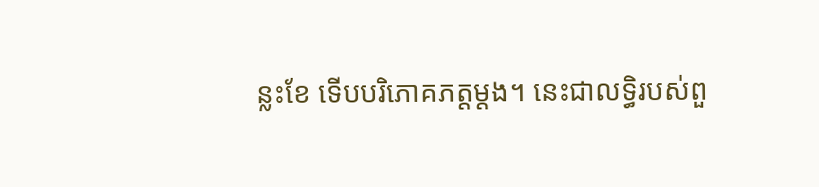ន្លះខែ ទើបបរិភោគភត្តម្តង។ នេះជាលទ្ធិរបស់ពួ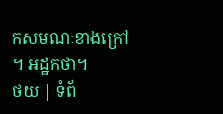កសមណៈខាងក្រៅ។ អដ្ឋកថា។
ថយ | ទំព័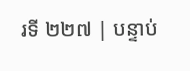រទី ២២៧ | បន្ទាប់